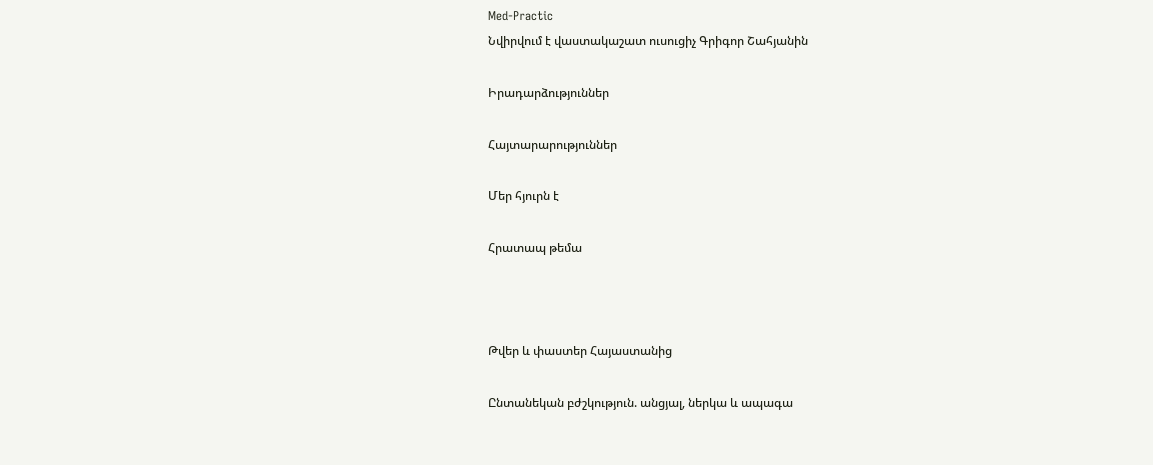Med-Practic
Նվիրվում է վաստակաշատ ուսուցիչ Գրիգոր Շահյանին

Իրադարձություններ

Հայտարարություններ

Մեր հյուրն է

Հրատապ թեմա



Թվեր և փաստեր Հայաստանից

Ընտանեկան բժշկություն. անցյալ, ներկա և ապագա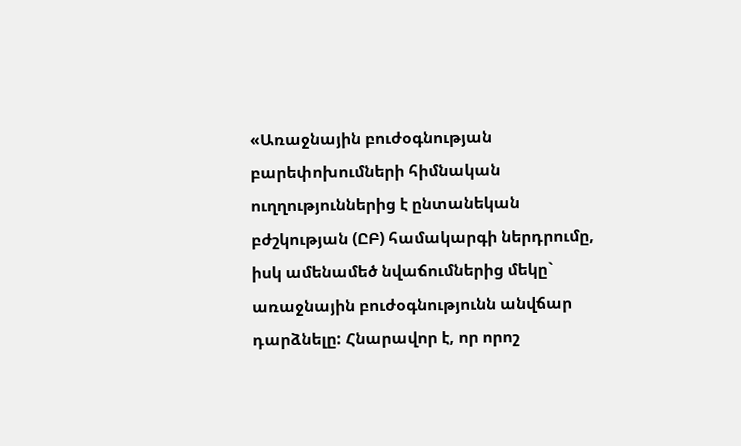«Առաջնային բուժօգնության բարեփոխումների հիմնական ուղղություններից է ընտանեկան բժշկության (ԸԲ) համակարգի ներդրումը, իսկ ամենամեծ նվաճումներից մեկը` առաջնային բուժօգնությունն անվճար դարձնելը: Հնարավոր է, որ որոշ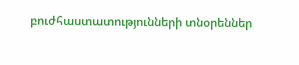բուժհաստատությունների տնօրեններ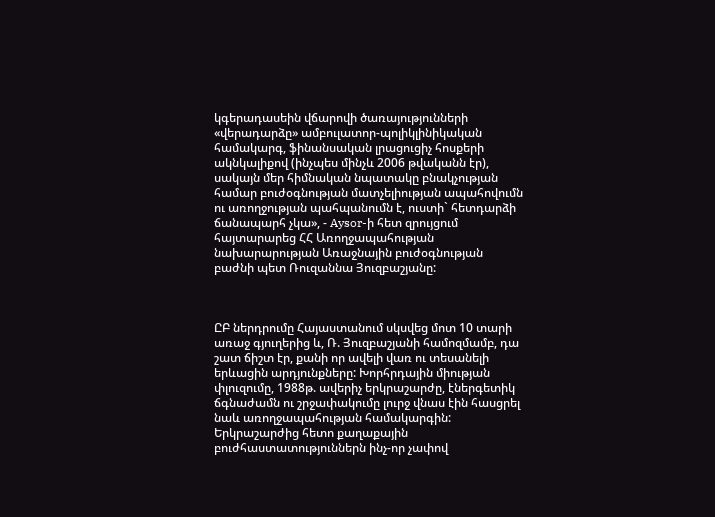կգերադասեին վճարովի ծառայությունների «վերադարձը» ամբուլատոր-պոլիկլինիկական համակարգ, ֆինանսական լրացուցիչ հոսքերի ակնկալիքով (ինչպես մինչև 2006 թվականն էր), սակայն մեր հիմնական նպատակը բնակչության համար բուժօգնության մատչելիության ապահովումն ու առողջության պահպանումն է, ուստի` հետդարձի ճանապարհ չկա», - Aysor-ի հետ զրույցում հայտարարեց ՀՀ Առողջապահության նախարարության Առաջնային բուժօգնության բաժնի պետ Ռուզաննա Յուզբաշյանը:



ԸԲ ներդրումը Հայաստանում սկսվեց մոտ 10 տարի առաջ գյուղերից և, Ռ. Յուզբաշյանի համոզմամբ, դա շատ ճիշտ էր, քանի որ ավելի վառ ու տեսանելի երևացին արդյունքները: Խորհրդային միության փլուզումը, 1988թ. ավերիչ երկրաշարժը, էներգետիկ ճգնաժամն ու շրջափակումը լուրջ վնաս էին հասցրել նաև առողջապահության համակարգին: Երկրաշարժից հետո քաղաքային բուժհաստատություններն ինչ-որ չափով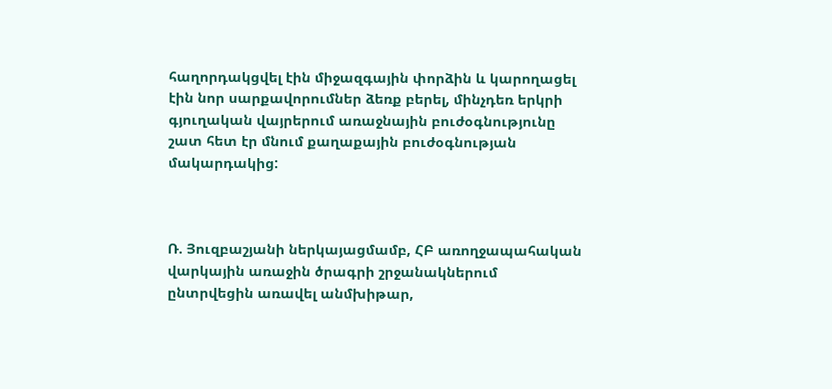հաղորդակցվել էին միջազգային փորձին և կարողացել էին նոր սարքավորումներ ձեռք բերել, մինչդեռ երկրի գյուղական վայրերում առաջնային բուժօգնությունը շատ հետ էր մնում քաղաքային բուժօգնության մակարդակից:



Ռ. Յուզբաշյանի ներկայացմամբ, ՀԲ առողջապահական վարկային առաջին ծրագրի շրջանակներում ընտրվեցին առավել անմխիթար,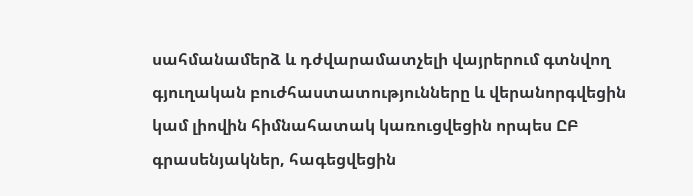սահմանամերձ և դժվարամատչելի վայրերում գտնվող գյուղական բուժհաստատությունները և վերանորգվեցին կամ լիովին հիմնահատակ կառուցվեցին որպես ԸԲ գրասենյակներ, հագեցվեցին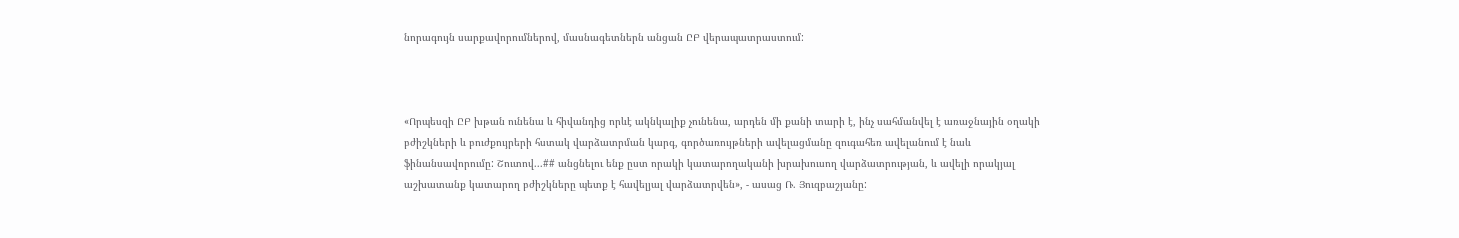նորագույն սարքավորումներով, մասնագետներն անցան ԸԲ վերապատրաստում:



«Որպեսզի ԸԲ խթան ունենա և հիվանդից որևէ ակնկալիք չունենա, արդեն մի քանի տարի է, ինչ սահմանվել է առաջնային օղակի բժիշկների և բուժքույրերի հստակ վարձատրման կարգ, գործառույթների ավելացմանը զուգահեռ ավելանում է նաև ֆինանսավորումը: Շուտով...## անցնելու ենք ըստ որակի կատարողականի խրախուսող վարձատրության, և ավելի որակյալ աշխատանք կատարող բժիշկները պետք է հավելյալ վարձատրվեն», - ասաց Ռ. Յուզբաշյանը: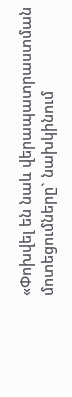«Փոխվել են նաև վերապատրաստման մոտեցումները` նախկինում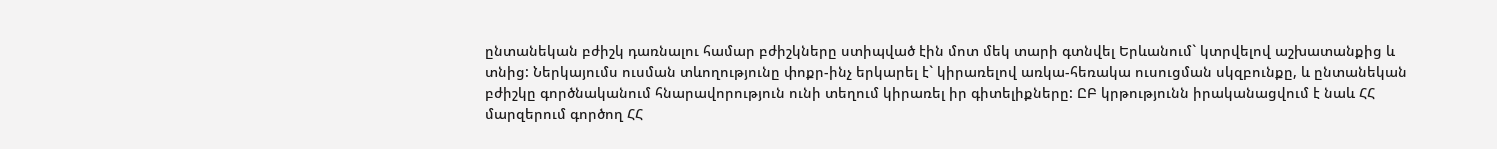ընտանեկան բժիշկ դառնալու համար բժիշկները ստիպված էին մոտ մեկ տարի գտնվել Երևանում` կտրվելով աշխատանքից և տնից: Ներկայումս ուսման տևողությունը փոքր-ինչ երկարել է` կիրառելով առկա-հեռակա ուսուցման սկզբունքը, և ընտանեկան բժիշկը գործնականում հնարավորություն ունի տեղում կիրառել իր գիտելիքները: ԸԲ կրթությունն իրականացվում է նաև ՀՀ մարզերում գործող ՀՀ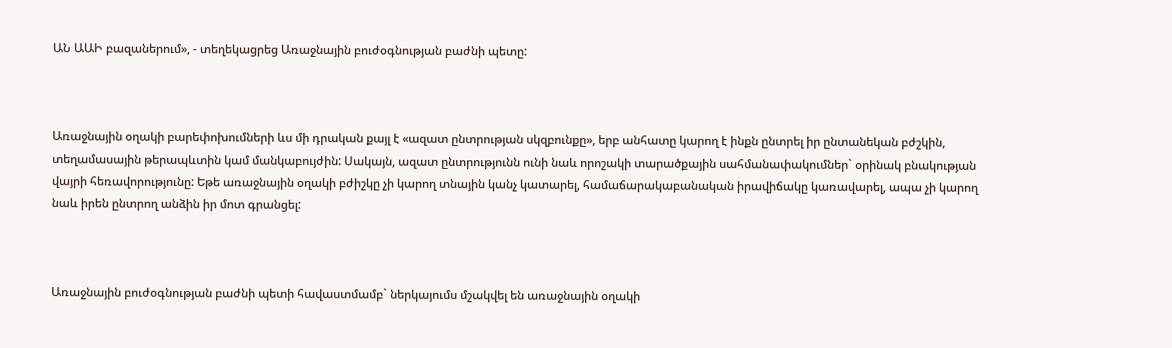ԱՆ ԱԱԻ բազաներում», - տեղեկացրեց Առաջնային բուժօգնության բաժնի պետը:



Առաջնային օղակի բարեփոխումների ևս մի դրական քայլ է «ազատ ընտրության սկզբունքը», երբ անհատը կարող է ինքն ընտրել իր ընտանեկան բժշկին, տեղամասային թերապևտին կամ մանկաբույժին: Սակայն, ազատ ընտրությունն ունի նաև որոշակի տարածքային սահմանափակումներ` օրինակ բնակության վայրի հեռավորությունը: Եթե առաջնային օղակի բժիշկը չի կարող տնային կանչ կատարել, համաճարակաբանական իրավիճակը կառավարել, ապա չի կարող նաև իրեն ընտրող անձին իր մոտ գրանցել:



Առաջնային բուժօգնության բաժնի պետի հավաստմամբ` ներկայումս մշակվել են առաջնային օղակի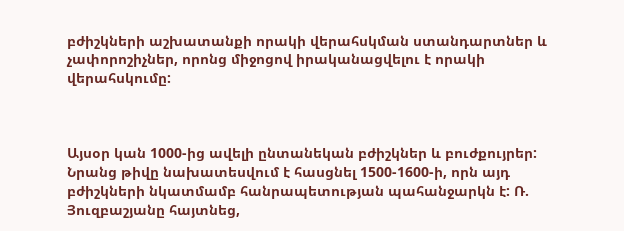բժիշկների աշխատանքի որակի վերահսկման ստանդարտներ և չափորոշիչներ, որոնց միջոցով իրականացվելու է որակի վերահսկումը:



Այսօր կան 1000-ից ավելի ընտանեկան բժիշկներ և բուժքույրեր: Նրանց թիվը նախատեսվում է հասցնել 1500-1600-ի, որն այդ բժիշկների նկատմամբ հանրապետության պահանջարկն է: Ռ. Յուզբաշյանը հայտնեց,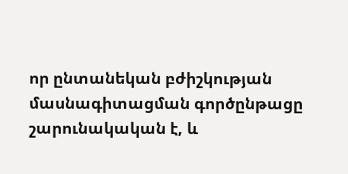որ ընտանեկան բժիշկության մասնագիտացման գործընթացը շարունակական է, և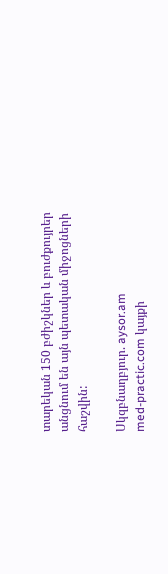տարեկան 150 բժիշկներ և բուժքույրեր անցնում են այն պետական միջոցների հաշվին:

Սկզբնաղբյուր. aysor.am
med-practic.com կայքի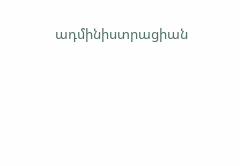ադմինիստրացիան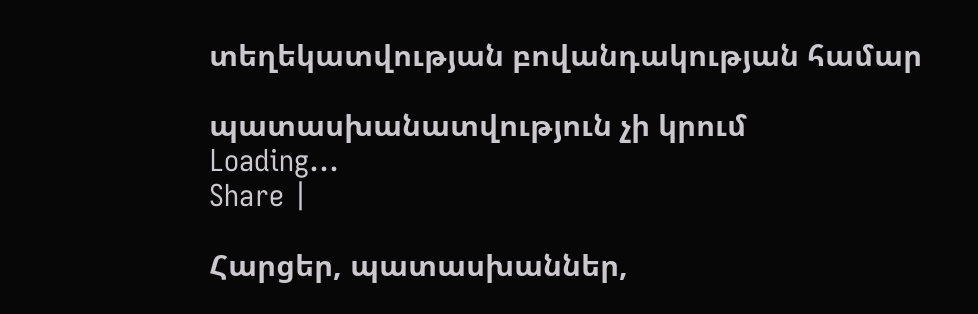տեղեկատվության բովանդակության համար

պատասխանատվություն չի կրում
Loading...
Share |

Հարցեր, պատասխաններ,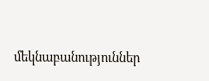մեկնաբանություններ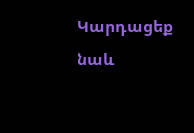Կարդացեք նաև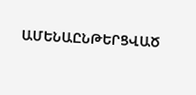ԱՄԵՆԱԸՆԹԵՐՑՎԱԾ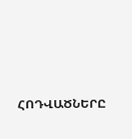ՀՈԴՎԱԾՆԵՐԸ